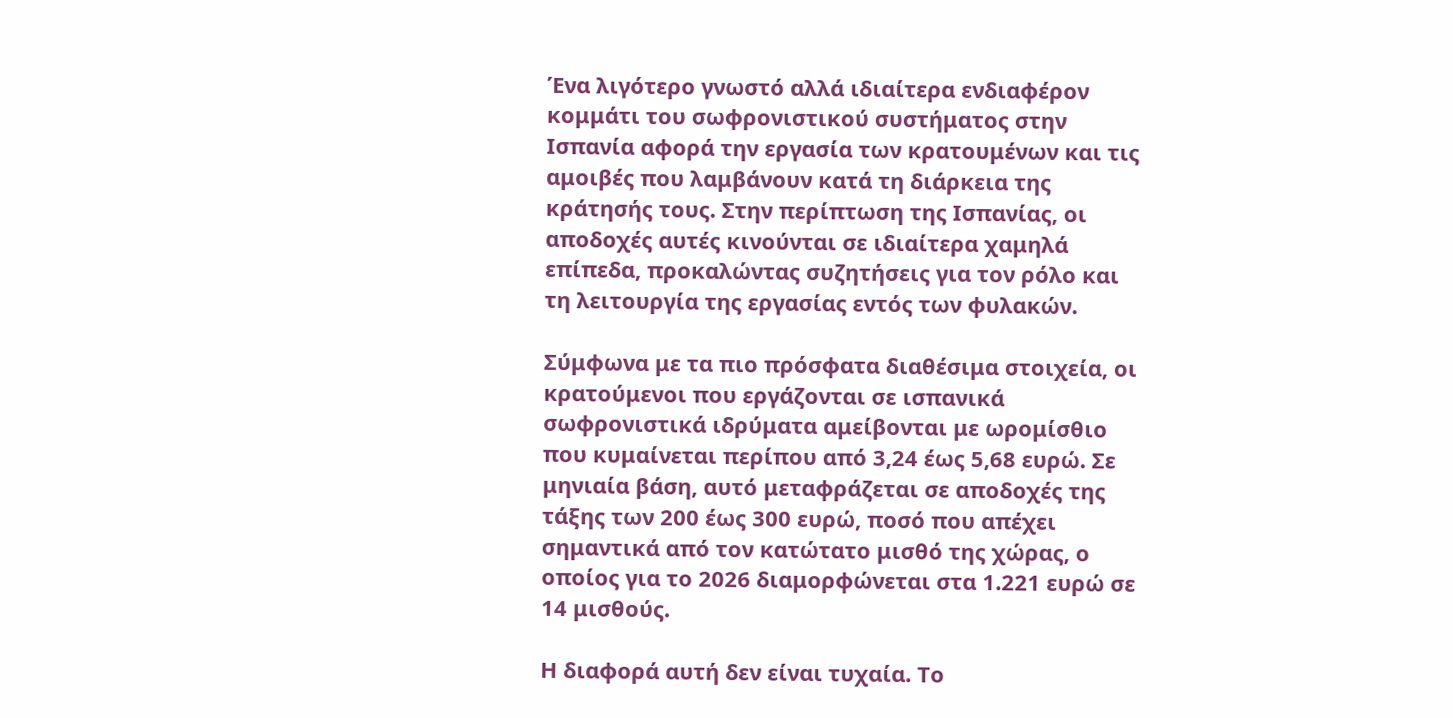Ένα λιγότερο γνωστό αλλά ιδιαίτερα ενδιαφέρον κομμάτι του σωφρονιστικού συστήματος στην Ισπανία αφορά την εργασία των κρατουμένων και τις αμοιβές που λαμβάνουν κατά τη διάρκεια της κράτησής τους. Στην περίπτωση της Ισπανίας, οι αποδοχές αυτές κινούνται σε ιδιαίτερα χαμηλά επίπεδα, προκαλώντας συζητήσεις για τον ρόλο και τη λειτουργία της εργασίας εντός των φυλακών.

Σύμφωνα με τα πιο πρόσφατα διαθέσιμα στοιχεία, οι κρατούμενοι που εργάζονται σε ισπανικά σωφρονιστικά ιδρύματα αμείβονται με ωρομίσθιο που κυμαίνεται περίπου από 3,24 έως 5,68 ευρώ. Σε μηνιαία βάση, αυτό μεταφράζεται σε αποδοχές της τάξης των 200 έως 300 ευρώ, ποσό που απέχει σημαντικά από τον κατώτατο μισθό της χώρας, ο οποίος για το 2026 διαμορφώνεται στα 1.221 ευρώ σε 14 μισθούς.

Η διαφορά αυτή δεν είναι τυχαία. Το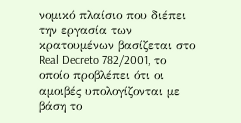νομικό πλαίσιο που διέπει την εργασία των κρατουμένων βασίζεται στο Real Decreto 782/2001, το οποίο προβλέπει ότι οι αμοιβές υπολογίζονται με βάση το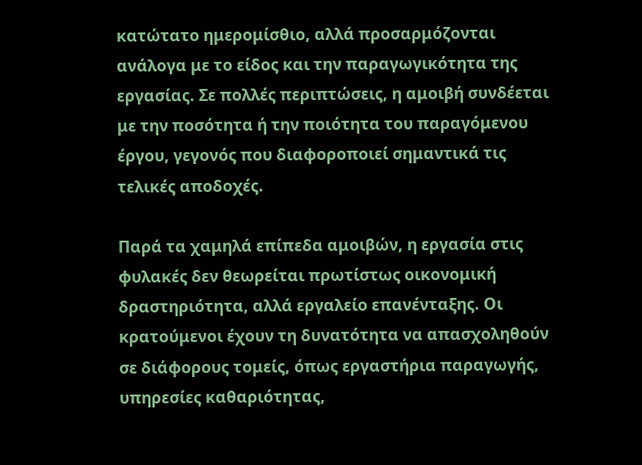κατώτατο ημερομίσθιο, αλλά προσαρμόζονται ανάλογα με το είδος και την παραγωγικότητα της εργασίας. Σε πολλές περιπτώσεις, η αμοιβή συνδέεται με την ποσότητα ή την ποιότητα του παραγόμενου έργου, γεγονός που διαφοροποιεί σημαντικά τις τελικές αποδοχές.

Παρά τα χαμηλά επίπεδα αμοιβών, η εργασία στις φυλακές δεν θεωρείται πρωτίστως οικονομική δραστηριότητα, αλλά εργαλείο επανένταξης. Οι κρατούμενοι έχουν τη δυνατότητα να απασχοληθούν σε διάφορους τομείς, όπως εργαστήρια παραγωγής, υπηρεσίες καθαριότητας,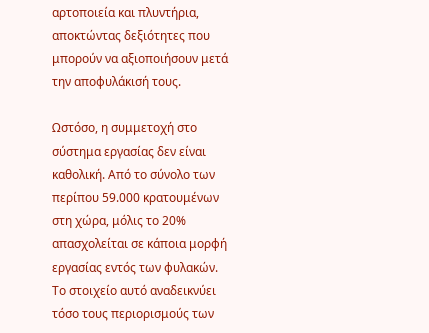αρτοποιεία και πλυντήρια, αποκτώντας δεξιότητες που μπορούν να αξιοποιήσουν μετά την αποφυλάκισή τους.

Ωστόσο, η συμμετοχή στο σύστημα εργασίας δεν είναι καθολική. Από το σύνολο των περίπου 59.000 κρατουμένων στη χώρα, μόλις το 20% απασχολείται σε κάποια μορφή εργασίας εντός των φυλακών. Το στοιχείο αυτό αναδεικνύει τόσο τους περιορισμούς των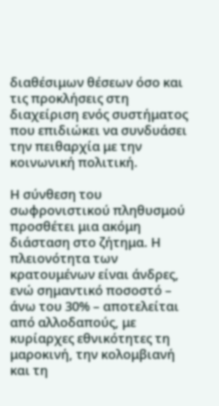διαθέσιμων θέσεων όσο και τις προκλήσεις στη διαχείριση ενός συστήματος που επιδιώκει να συνδυάσει την πειθαρχία με την κοινωνική πολιτική.

Η σύνθεση του σωφρονιστικού πληθυσμού προσθέτει μια ακόμη διάσταση στο ζήτημα. Η πλειονότητα των κρατουμένων είναι άνδρες, ενώ σημαντικό ποσοστό – άνω του 30% – αποτελείται από αλλοδαπούς, με κυρίαρχες εθνικότητες τη μαροκινή, την κολομβιανή και τη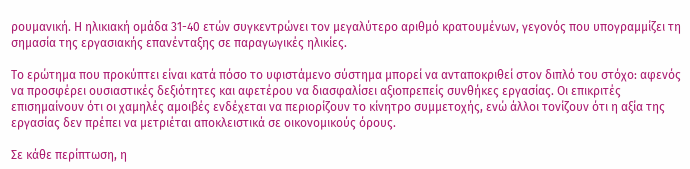ρουμανική. Η ηλικιακή ομάδα 31-40 ετών συγκεντρώνει τον μεγαλύτερο αριθμό κρατουμένων, γεγονός που υπογραμμίζει τη σημασία της εργασιακής επανένταξης σε παραγωγικές ηλικίες.

Το ερώτημα που προκύπτει είναι κατά πόσο το υφιστάμενο σύστημα μπορεί να ανταποκριθεί στον διπλό του στόχο: αφενός να προσφέρει ουσιαστικές δεξιότητες και αφετέρου να διασφαλίσει αξιοπρεπείς συνθήκες εργασίας. Οι επικριτές επισημαίνουν ότι οι χαμηλές αμοιβές ενδέχεται να περιορίζουν το κίνητρο συμμετοχής, ενώ άλλοι τονίζουν ότι η αξία της εργασίας δεν πρέπει να μετριέται αποκλειστικά σε οικονομικούς όρους.

Σε κάθε περίπτωση, η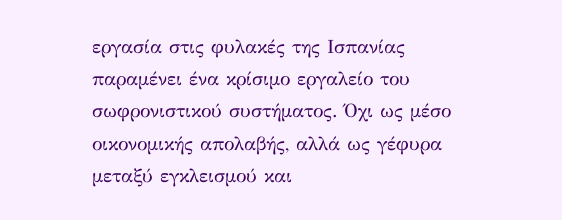εργασία στις φυλακές της Ισπανίας παραμένει ένα κρίσιμο εργαλείο του σωφρονιστικού συστήματος. Όχι ως μέσο οικονομικής απολαβής, αλλά ως γέφυρα μεταξύ εγκλεισμού και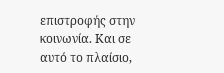επιστροφής στην κοινωνία. Και σε αυτό το πλαίσιο,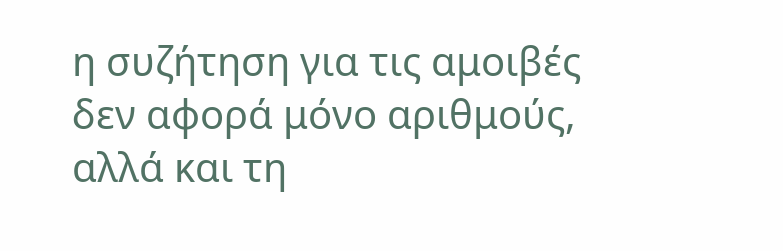η συζήτηση για τις αμοιβές δεν αφορά μόνο αριθμούς, αλλά και τη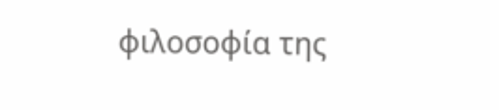φιλοσοφία της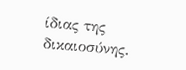ίδιας της δικαιοσύνης.